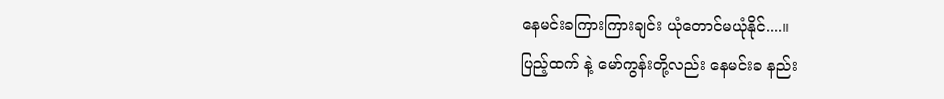နေမင်းခကြားကြားချင်း ယုံတောင်မယုံနိုင်....။
ပြည့်ထက် နဲ့ မော်ကွန်းတို့လည်း နေမင်းခ နည်း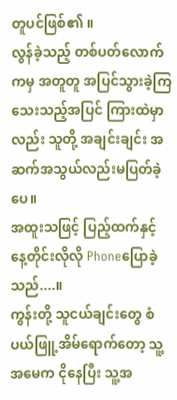တူပင်ဖြစ်၏ ။
လွန်ခဲ့သည့် တစ်ပတ်လောက်ကမှ အတူတူ အပြင်သွားခဲ့ကြသေးသည့်အပြင် ကြားထဲမှာလည်း သူတို့ အချင်းချင်း အဆက်အသွယ်လည်းမပြတ်ခဲ့ပေ။
အထူးသဖြင့် ပြည့်ထက်နှင့် နေ့တိုင်းလိုလို Phoneပြောခဲ့သည်....။
ကွန်းတို့ သူငယ်ချင်းတွေ စံပယ်ဖြူ့အိမ်ရောက်တော့ သူ့အမေက ငိုနေပြီး သူ့အ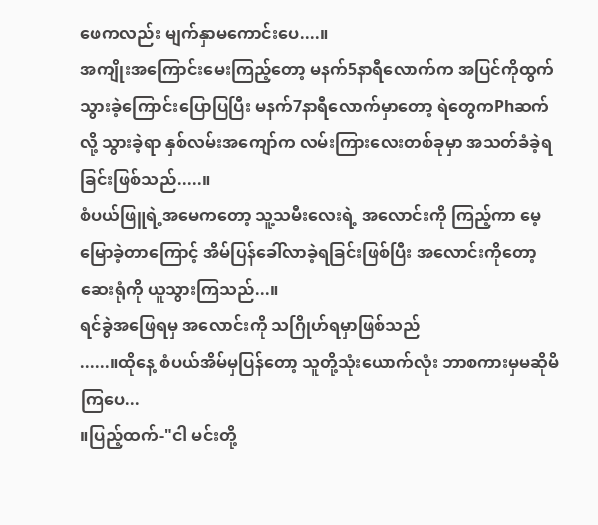ဖေကလည်း မျက်နှာမကောင်းပေ....။
အကျိုးအကြောင်းမေးကြည့်တော့ မနက်5နာရီလောက်က အပြင်ကိုထွက်သွားခဲ့ကြောင်းပြောပြပြီး မနက်7နာရီလောက်မှာတော့ ရဲတွေကPhဆက်လို့ သွားခဲ့ရာ နှစ်လမ်းအကျော်က လမ်းကြားလေးတစ်ခုမှာ အသတ်ခံခဲ့ရခြင်းဖြစ်သည်.....။
စံပယ်ဖြူရဲ့အမေကတော့ သူ့သမီးလေးရဲ့ အလောင်းကို ကြည့်ကာ မေ့မြောခဲ့တာကြောင့် အိမ်ပြန်ခေါ်လာခဲ့ရခြင်းဖြစ်ပြီး အလောင်းကိုတော့ ဆေးရုံကို ယူသွားကြသည်...။
ရင်ခွဲအဖြေရမှ အလောင်းကို သဂြိုဟ်ရမှာဖြစ်သည်
......။ထိုနေ့ စံပယ်အိမ်မှပြန်တော့ သူတို့သုံးယောက်လုံး ဘာစကားမှမဆိုမိကြပေ...
။ပြည့်ထက်-"ငါ မင်းတို့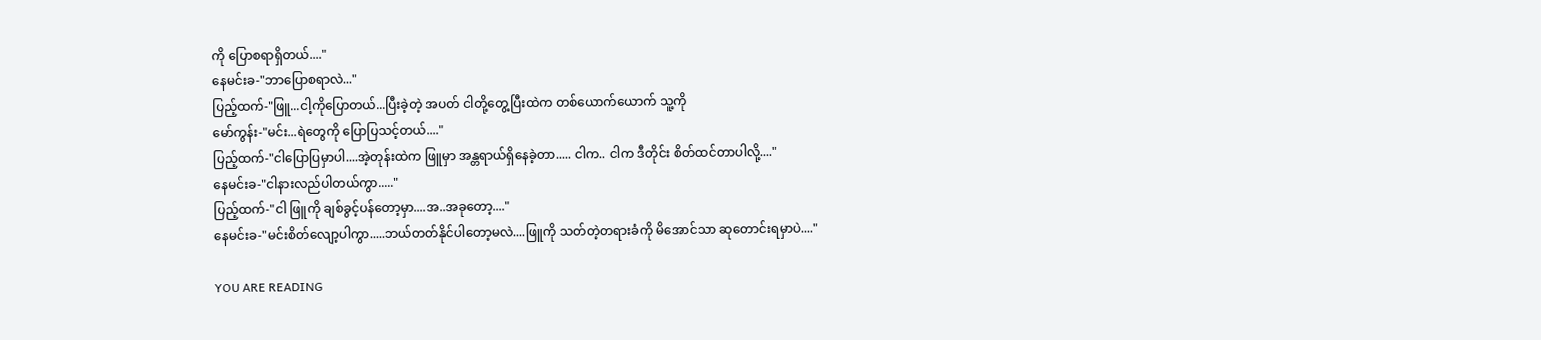ကို ပြောစရာရှိတယ်...."
နေမင်းခ-"ဘာပြောစရာလဲ..."
ပြည့်ထက်-"ဖြူ...ငါ့ကိုပြောတယ်...ပြီးခဲ့တဲ့ အပတ် ငါတို့တွေ့ပြီးထဲက တစ်ယောက်ယောက် သူ့ကို
မော်ကွန်း-"မင်း...ရဲတွေကို ပြောပြသင့်တယ်...."
ပြည့်ထက်-"ငါပြောပြမှာပါ....အဲ့တုန်းထဲက ဖြူမှာ အန္တရာယ်ရှိနေခဲ့တာ..... ငါက.. ငါက ဒီတိုင်း စိတ်ထင်တာပါလို့...."
နေမင်းခ-"ငါနားလည်ပါတယ်ကွာ....."
ပြည့်ထက်-"ငါ ဖြူကို ချစ်ခွင့်ပန်တော့မှာ....အ..အခုတော့...."
နေမင်းခ-"မင်းစိတ်လျော့ပါကွာ.....ဘယ်တတ်နိုင်ပါတော့မလဲ....ဖြူကို သတ်တဲ့တရားခံကို မိအောင်သာ ဆုတောင်းရမှာပဲ...."

YOU ARE READING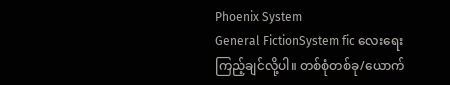Phoenix System
General FictionSystem fic လေးရေးကြည့်ချင်လို့ပါ။ တစ်စုံတစ်ခု/ယောက်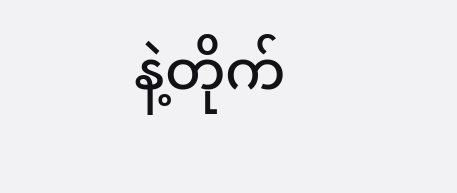နဲ့တိုက်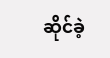ဆိုင်ခဲ့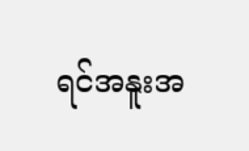ရင်အနူးအ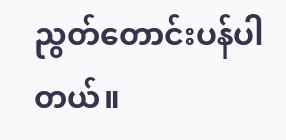ညွတ်တောင်းပန်ပါတယ်။